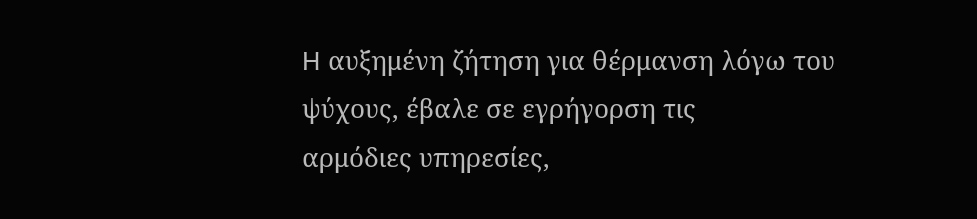H αυξημένη ζήτηση για θέρμανση λόγω του ψύχους, έβαλε σε εγρήγορση τις
αρμόδιες υπηρεσίες,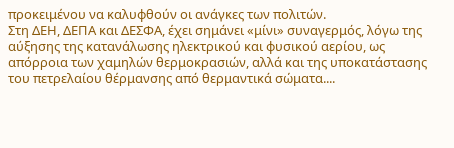προκειμένου να καλυφθούν οι ανάγκες των πολιτών.
Στη ΔΕΗ, ΔΕΠΑ και ΔΕΣΦΑ, έχει σημάνει «μίνι» συναγερμός, λόγω της αύξησης της κατανάλωσης ηλεκτρικού και φυσικού αερίου, ως απόρροια των χαμηλών θερμοκρασιών, αλλά και της υποκατάστασης του πετρελαίου θέρμανσης από θερμαντικά σώματα....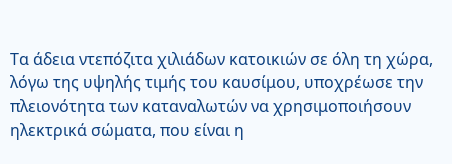Τα άδεια ντεπόζιτα χιλιάδων κατοικιών σε όλη τη χώρα, λόγω της υψηλής τιμής του καυσίμου, υποχρέωσε την πλειονότητα των καταναλωτών να χρησιμοποιήσουν ηλεκτρικά σώματα, που είναι η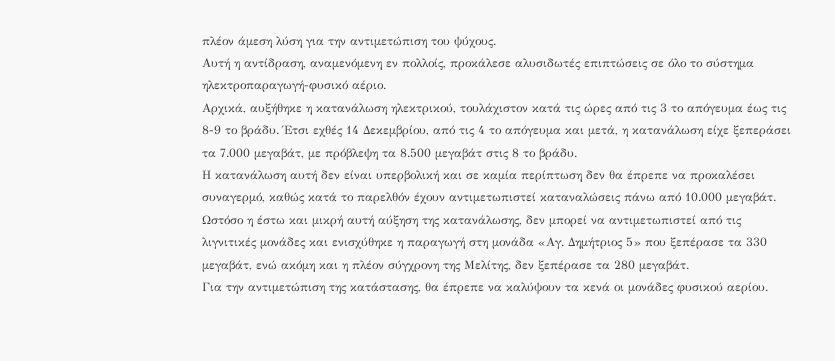πλέον άμεση λύση για την αντιμετώπιση του ψύχους.
Αυτή η αντίδραση, αναμενόμενη εν πολλοίς, προκάλεσε αλυσιδωτές επιπτώσεις σε όλο το σύστημα ηλεκτροπαραγωγή-φυσικό αέριο.
Αρχικά, αυξήθηκε η κατανάλωση ηλεκτρικού, τουλάχιστον κατά τις ώρες από τις 3 το απόγευμα έως τις 8-9 το βράδυ. Έτσι εχθές 14 Δεκεμβρίου, από τις 4 το απόγευμα και μετά, η κατανάλωση είχε ξεπεράσει τα 7.000 μεγαβάτ, με πρόβλεψη τα 8.500 μεγαβάτ στις 8 το βράδυ.
Η κατανάλωση αυτή δεν είναι υπερβολική και σε καμία περίπτωση δεν θα έπρεπε να προκαλέσει συναγερμό, καθώς κατά το παρελθόν έχουν αντιμετωπιστεί καταναλώσεις πάνω από 10.000 μεγαβάτ.
Ωστόσο η έστω και μικρή αυτή αύξηση της κατανάλωσης, δεν μπορεί να αντιμετωπιστεί από τις λιγνιτικές μονάδες και ενισχύθηκε η παραγωγή στη μονάδα «Αγ. Δημήτριος 5» που ξεπέρασε τα 330 μεγαβάτ, ενώ ακόμη και η πλέον σύγχρονη της Μελίτης, δεν ξεπέρασε τα 280 μεγαβάτ.
Για την αντιμετώπιση της κατάστασης, θα έπρεπε να καλύψουν τα κενά οι μονάδες φυσικού αερίου.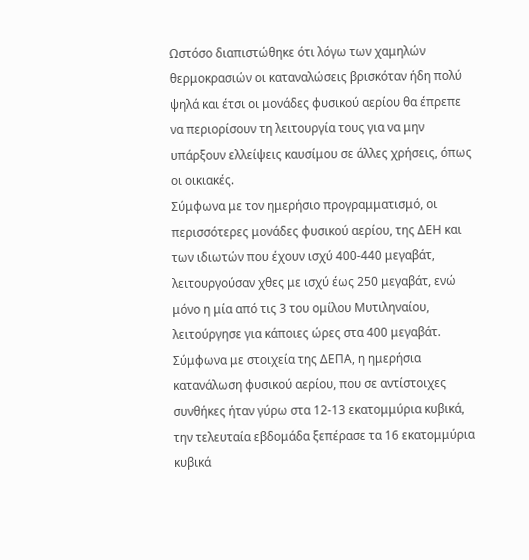Ωστόσο διαπιστώθηκε ότι λόγω των χαμηλών θερμοκρασιών οι καταναλώσεις βρισκόταν ήδη πολύ ψηλά και έτσι οι μονάδες φυσικού αερίου θα έπρεπε να περιορίσουν τη λειτουργία τους για να μην υπάρξουν ελλείψεις καυσίμου σε άλλες χρήσεις, όπως οι οικιακές.
Σύμφωνα με τον ημερήσιο προγραμματισμό, οι περισσότερες μονάδες φυσικού αερίου, της ΔΕΗ και των ιδιωτών που έχουν ισχύ 400-440 μεγαβάτ, λειτουργούσαν χθες με ισχύ έως 250 μεγαβάτ, ενώ μόνο η μία από τις 3 του ομίλου Μυτιληναίου, λειτούργησε για κάποιες ώρες στα 400 μεγαβάτ.
Σύμφωνα με στοιχεία της ΔΕΠΑ, η ημερήσια κατανάλωση φυσικού αερίου, που σε αντίστοιχες συνθήκες ήταν γύρω στα 12-13 εκατομμύρια κυβικά, την τελευταία εβδομάδα ξεπέρασε τα 16 εκατομμύρια κυβικά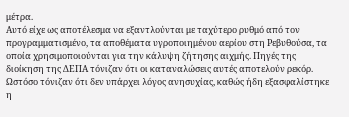μέτρα.
Αυτό είχε ως αποτέλεσμα να εξαντλούνται με ταχύτερο ρυθμό από τον προγραμματισμένο, τα αποθέματα υγροποιημένου αερίου στη Ρεβυθούσα, τα οποία χρησιμοποιούνται για την κάλυψη ζήτησης αιχμής. Πηγές της διοίκηση της ΔΕΠΑ τόνιζαν ότι οι καταναλώσεις αυτές αποτελούν ρεκόρ.
Ωστόσο τόνιζαν ότι δεν υπάρχει λόγος ανησυχίας, καθώς ήδη εξασφαλίστηκε η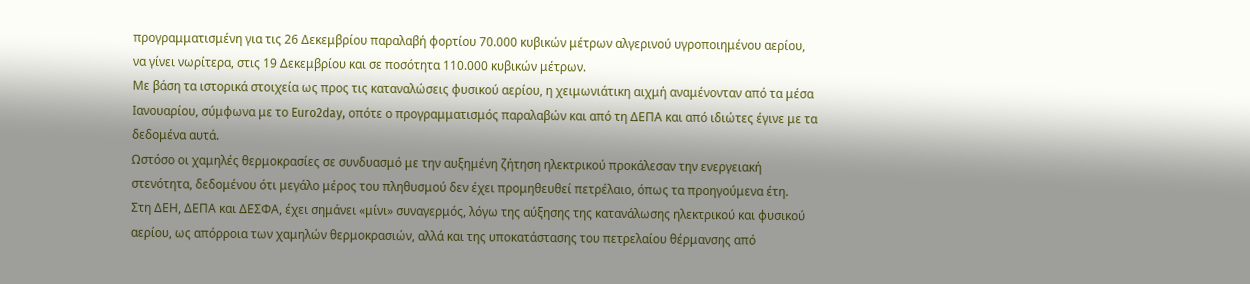προγραμματισμένη για τις 26 Δεκεμβρίου παραλαβή φορτίου 70.000 κυβικών μέτρων αλγερινού υγροποιημένου αερίου, να γίνει νωρίτερα, στις 19 Δεκεμβρίου και σε ποσότητα 110.000 κυβικών μέτρων.
Με βάση τα ιστορικά στοιχεία ως προς τις καταναλώσεις φυσικού αερίου, η χειμωνιάτικη αιχμή αναμένονταν από τα μέσα Ιανουαρίου, σύμφωνα με το Euro2day, οπότε ο προγραμματισμός παραλαβών και από τη ΔΕΠΑ και από ιδιώτες έγινε με τα δεδομένα αυτά.
Ωστόσο οι χαμηλές θερμοκρασίες σε συνδυασμό με την αυξημένη ζήτηση ηλεκτρικού προκάλεσαν την ενεργειακή στενότητα, δεδομένου ότι μεγάλο μέρος του πληθυσμού δεν έχει προμηθευθεί πετρέλαιο, όπως τα προηγούμενα έτη.
Στη ΔΕΗ, ΔΕΠΑ και ΔΕΣΦΑ, έχει σημάνει «μίνι» συναγερμός, λόγω της αύξησης της κατανάλωσης ηλεκτρικού και φυσικού αερίου, ως απόρροια των χαμηλών θερμοκρασιών, αλλά και της υποκατάστασης του πετρελαίου θέρμανσης από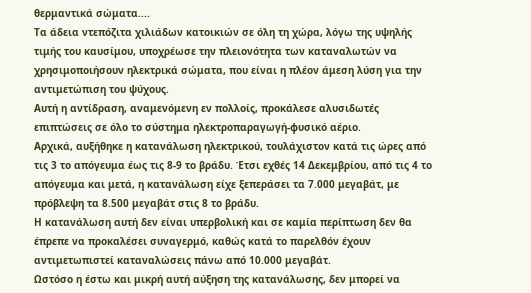θερμαντικά σώματα....
Τα άδεια ντεπόζιτα χιλιάδων κατοικιών σε όλη τη χώρα, λόγω της υψηλής τιμής του καυσίμου, υποχρέωσε την πλειονότητα των καταναλωτών να χρησιμοποιήσουν ηλεκτρικά σώματα, που είναι η πλέον άμεση λύση για την αντιμετώπιση του ψύχους.
Αυτή η αντίδραση, αναμενόμενη εν πολλοίς, προκάλεσε αλυσιδωτές επιπτώσεις σε όλο το σύστημα ηλεκτροπαραγωγή-φυσικό αέριο.
Αρχικά, αυξήθηκε η κατανάλωση ηλεκτρικού, τουλάχιστον κατά τις ώρες από τις 3 το απόγευμα έως τις 8-9 το βράδυ. Έτσι εχθές 14 Δεκεμβρίου, από τις 4 το απόγευμα και μετά, η κατανάλωση είχε ξεπεράσει τα 7.000 μεγαβάτ, με πρόβλεψη τα 8.500 μεγαβάτ στις 8 το βράδυ.
Η κατανάλωση αυτή δεν είναι υπερβολική και σε καμία περίπτωση δεν θα έπρεπε να προκαλέσει συναγερμό, καθώς κατά το παρελθόν έχουν αντιμετωπιστεί καταναλώσεις πάνω από 10.000 μεγαβάτ.
Ωστόσο η έστω και μικρή αυτή αύξηση της κατανάλωσης, δεν μπορεί να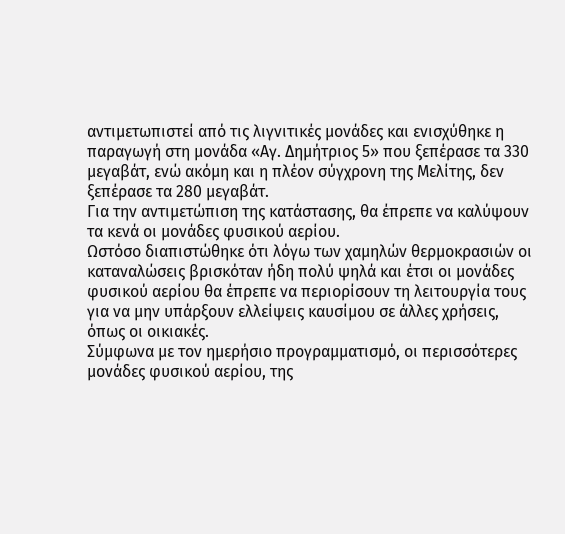αντιμετωπιστεί από τις λιγνιτικές μονάδες και ενισχύθηκε η παραγωγή στη μονάδα «Αγ. Δημήτριος 5» που ξεπέρασε τα 330 μεγαβάτ, ενώ ακόμη και η πλέον σύγχρονη της Μελίτης, δεν ξεπέρασε τα 280 μεγαβάτ.
Για την αντιμετώπιση της κατάστασης, θα έπρεπε να καλύψουν τα κενά οι μονάδες φυσικού αερίου.
Ωστόσο διαπιστώθηκε ότι λόγω των χαμηλών θερμοκρασιών οι καταναλώσεις βρισκόταν ήδη πολύ ψηλά και έτσι οι μονάδες φυσικού αερίου θα έπρεπε να περιορίσουν τη λειτουργία τους για να μην υπάρξουν ελλείψεις καυσίμου σε άλλες χρήσεις, όπως οι οικιακές.
Σύμφωνα με τον ημερήσιο προγραμματισμό, οι περισσότερες μονάδες φυσικού αερίου, της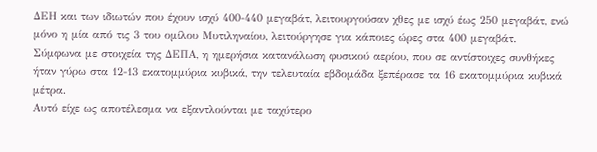ΔΕΗ και των ιδιωτών που έχουν ισχύ 400-440 μεγαβάτ, λειτουργούσαν χθες με ισχύ έως 250 μεγαβάτ, ενώ μόνο η μία από τις 3 του ομίλου Μυτιληναίου, λειτούργησε για κάποιες ώρες στα 400 μεγαβάτ.
Σύμφωνα με στοιχεία της ΔΕΠΑ, η ημερήσια κατανάλωση φυσικού αερίου, που σε αντίστοιχες συνθήκες ήταν γύρω στα 12-13 εκατομμύρια κυβικά, την τελευταία εβδομάδα ξεπέρασε τα 16 εκατομμύρια κυβικά μέτρα.
Αυτό είχε ως αποτέλεσμα να εξαντλούνται με ταχύτερο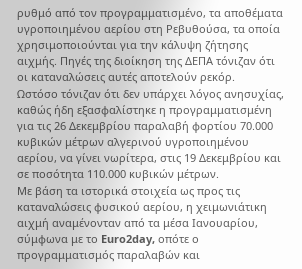ρυθμό από τον προγραμματισμένο, τα αποθέματα υγροποιημένου αερίου στη Ρεβυθούσα, τα οποία χρησιμοποιούνται για την κάλυψη ζήτησης αιχμής. Πηγές της διοίκηση της ΔΕΠΑ τόνιζαν ότι οι καταναλώσεις αυτές αποτελούν ρεκόρ.
Ωστόσο τόνιζαν ότι δεν υπάρχει λόγος ανησυχίας, καθώς ήδη εξασφαλίστηκε η προγραμματισμένη για τις 26 Δεκεμβρίου παραλαβή φορτίου 70.000 κυβικών μέτρων αλγερινού υγροποιημένου αερίου, να γίνει νωρίτερα, στις 19 Δεκεμβρίου και σε ποσότητα 110.000 κυβικών μέτρων.
Με βάση τα ιστορικά στοιχεία ως προς τις καταναλώσεις φυσικού αερίου, η χειμωνιάτικη αιχμή αναμένονταν από τα μέσα Ιανουαρίου, σύμφωνα με το Euro2day, οπότε ο προγραμματισμός παραλαβών και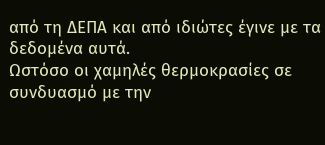από τη ΔΕΠΑ και από ιδιώτες έγινε με τα δεδομένα αυτά.
Ωστόσο οι χαμηλές θερμοκρασίες σε συνδυασμό με την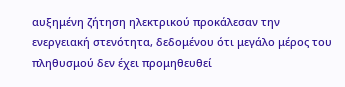αυξημένη ζήτηση ηλεκτρικού προκάλεσαν την ενεργειακή στενότητα, δεδομένου ότι μεγάλο μέρος του πληθυσμού δεν έχει προμηθευθεί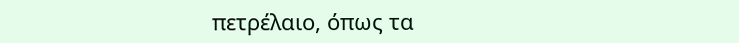πετρέλαιο, όπως τα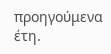προηγούμενα έτη.